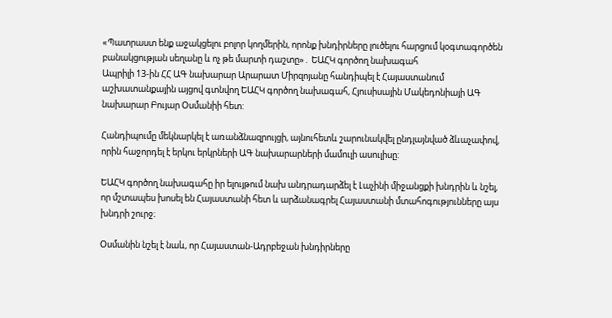«Պատրաստ ենք աջակցելու բոլոր կողմերին, որոնք խնդիրները լուծելու հարցում կօգտագործեն բանակցության սեղանը և ոչ թե մարտի դաշտը»․ ԵԱՀԿ գործող նախագահ
Ապրիլի 13-ին ՀՀ ԱԳ նախարար Արարատ Միրզոյանը հանդիպել է Հայաստանում աշխատանքային այցով գտնվող ԵԱՀԿ գործող նախագահ, Հյուսիսային Մակեդոնիայի ԱԳ նախարար Բույար Օսմանիի հետ:

Հանդիպումը մեկնարկել է առանձնազրույցի, այնուհետև շարունակվել ընդլայնված ձևաչափով, որին հաջորդել է երկու երկրների ԱԳ նախարարների մամուլի ասուլիսը:

ԵԱՀԿ գործող նախագահը իր ելույթում նախ անդրադարձել է Լաչինի միջանցքի խնդրին և նշել, որ մշտապես խոսել են Հայաստանի հետ և արձանագրել Հայաստանի մտահոգությունները այս խնդրի շուրջ։

Օսմանին նշել է նաև, որ Հայաստան-Ադրբեջան խնդիրները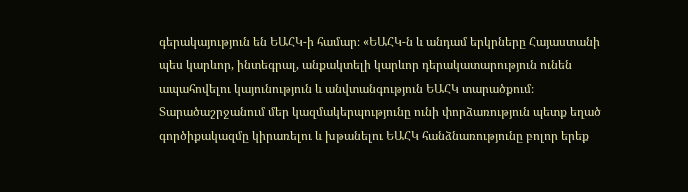գերակայություն են ԵԱՀԿ-ի համար։ «ԵԱՀԿ-ն և անդամ երկրները Հայաստանի պես կարևոր, ինտեգրալ, անքակտելի կարևոր դերակատարություն ունեն ապահովելու կայունություն և անվտանգություն ԵԱՀԿ տարածքում։  Տարածաշրջանում մեր կազմակերպությունը ունի փորձառություն պետք եղած գործիքակազմը կիրառելու և խթանելու ԵԱՀԿ հանձնառությունը բոլոր երեք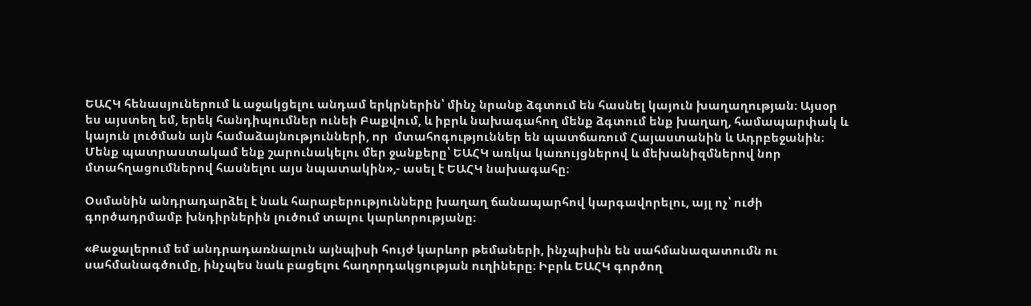ԵԱՀԿ հենասյուներում և աջակցելու անդամ երկրներին՝ մինչ նրանք ձգտում են հասնել կայուն խաղաղության։ Այսօր ես այստեղ եմ, երեկ հանդիպումներ ունեի Բաքվում, և իբրև նախագահող մենք ձգտում ենք խաղաղ, համապարփակ և կայուն լուծման այն համաձայնությունների, որ  մտահոգություններ են պատճառում Հայաստանին և Ադրբեջանին։ Մենք պատրաստակամ ենք շարունակելու մեր ջանքերը՝ ԵԱՀԿ առկա կառույցներով և մեխանիզմներով նոր մտահղացումներով հասնելու այս նպատակին»,- ասել է ԵԱՀԿ նախագահը։

Օսմանին անդրադարձել է նաև հարաբերությունները խաղաղ ճանապարհով կարգավորելու, այլ ոչ՝ ուժի գործադրմամբ խնդիրներին լուծում տալու կարևորությանը։

«Քաջալերում եմ անդրադառնալուն այնպիսի հույժ կարևոր թեմաների, ինչպիսին են սահմանազատումն ու սահմանագծումը, ինչպես նաև բացելու հաղորդակցության ուղիները։ Իբրև ԵԱՀԿ գործող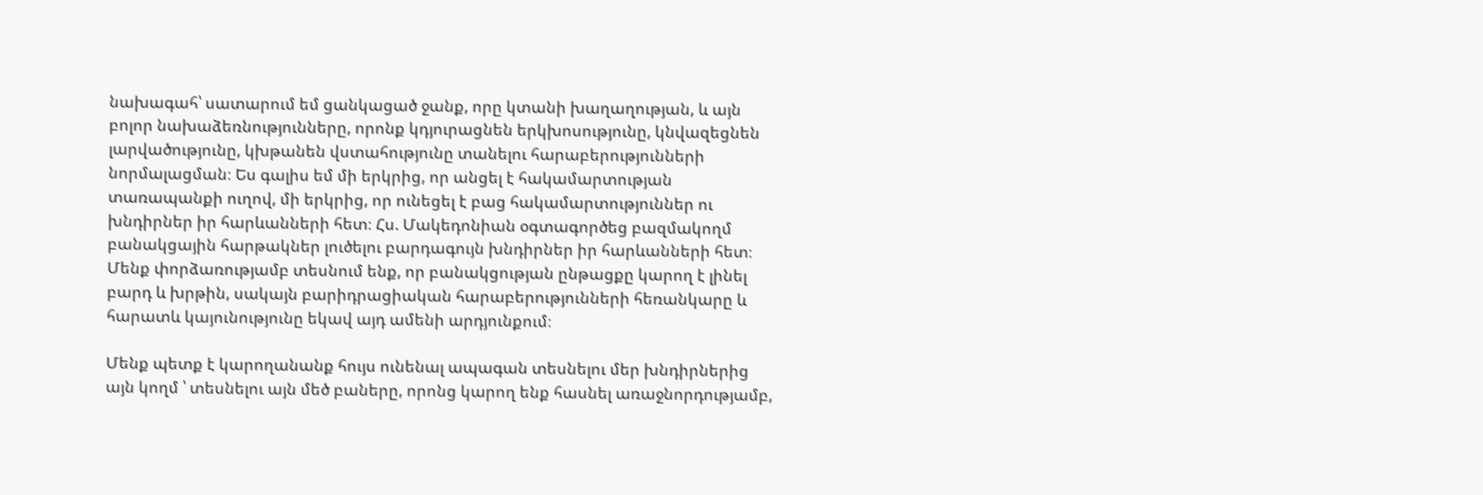նախագահ՝ սատարում եմ ցանկացած ջանք, որը կտանի խաղաղության, և այն բոլոր նախաձեռնությունները, որոնք կդյուրացնեն երկխոսությունը, կնվազեցնեն լարվածությունը, կխթանեն վստահությունը տանելու հարաբերությունների նորմալացման։ Ես գալիս եմ մի երկրից, որ անցել է հակամարտության տառապանքի ուղով, մի երկրից, որ ունեցել է բաց հակամարտություններ ու խնդիրներ իր հարևանների հետ։ Հս. Մակեդոնիան օգտագործեց բազմակողմ բանակցային հարթակներ լուծելու բարդագույն խնդիրներ իր հարևանների հետ։ Մենք փորձառությամբ տեսնում ենք, որ բանակցության ընթացքը կարող է լինել բարդ և խրթին, սակայն բարիդրացիական հարաբերությունների հեռանկարը և հարատև կայունությունը եկավ այդ ամենի արդյունքում։

Մենք պետք է կարողանանք հույս ունենալ ապագան տեսնելու մեր խնդիրներից այն կողմ ՝ տեսնելու այն մեծ բաները, որոնց կարող ենք հասնել առաջնորդությամբ,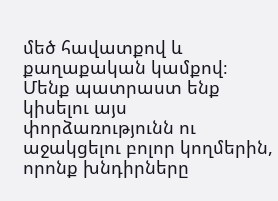մեծ հավատքով և քաղաքական կամքով։ Մենք պատրաստ ենք կիսելու այս փորձառությունն ու աջակցելու բոլոր կողմերին, որոնք խնդիրները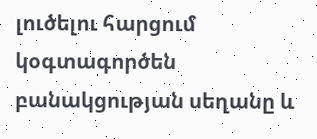լուծելու հարցում  կօգտագործեն բանակցության սեղանը և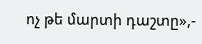ոչ թե մարտի դաշտը»,-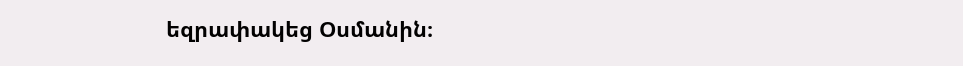եզրափակեց Օսմանին։